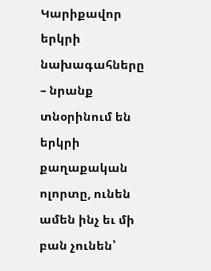Կարիքավոր երկրի նախագահները – նրանք տնօրինում են երկրի քաղաքական ոլորտը, ունեն ամեն ինչ եւ մի բան չունեն՝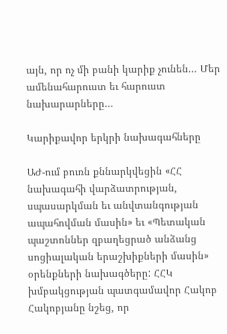այն, որ ոչ մի բանի կարիք չունեն… Մեր ամենահարուստ եւ հարուստ նախարարները…

Կարիքավոր երկրի նախագահները

ԱԺ-ում բուռն քննարկվեցին «ՀՀ նախագահի վարձատրության, սպասարկման եւ անվտանգության ապահովման մասին» եւ «Պետական պաշտոններ զբաղեցրած անձանց սոցիալական երաշխիքների մասին» օրենքների նախագծերը: ՀՀԿ խմբակցության պատգամավոր Հակոբ Հակոբյանը նշեց, որ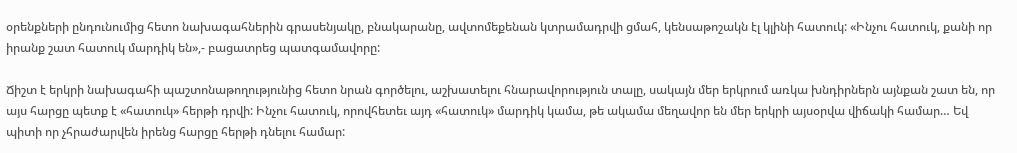օրենքների ընդունումից հետո նախագահներին գրասենյակը, բնակարանը, ավտոմեքենան կտրամադրվի ցմահ, կենսաթոշակն էլ կլինի հատուկ: «Ինչու հատուկ, քանի որ իրանք շատ հատուկ մարդիկ են»,- բացատրեց պատգամավորը:

Ճիշտ է երկրի նախագահի պաշտոնաթողությունից հետո նրան գործելու, աշխատելու հնարավորություն տալը, սակայն մեր երկրում առկա խնդիրներն այնքան շատ են, որ այս հարցը պետք է «հատուկ» հերթի դրվի: Ինչու հատուկ, որովհետեւ այդ «հատուկ» մարդիկ կամա, թե ակամա մեղավոր են մեր երկրի այսօրվա վիճակի համար… Եվ պիտի որ չհրաժարվեն իրենց հարցը հերթի դնելու համար: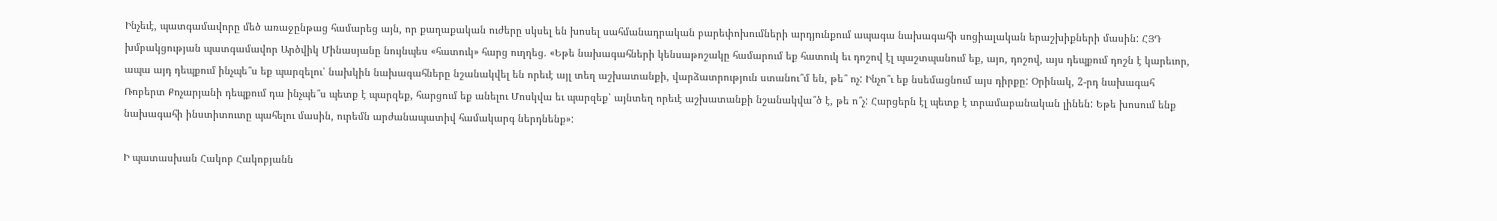Ինչեւէ, պատգամավորը մեծ առաջընթաց համարեց այն, որ քաղաքական ուժերը սկսել են խոսել սահմանադրական բարեփոխումների արդյունքում ապագա նախագահի սոցիալական երաշխիքների մասին: ՀՅԴ խմբակցության պատգամավոր Արծվիկ Մինասյանը նույնպես «հատուկ» հարց ուղղեց. «Եթե նախագահների կենսաթոշակը համարում եք հատուկ եւ դոշով էլ պաշտպանում եք, այո, դոշով, այս դեպքում դոշն է կարեւոր, ապա այդ դեպքում ինչպե՞ս եք պարզելու՝ նախկին նախագահները նշանակվել են որեւէ այլ տեղ աշխատանքի, վարձատրություն ստանու՞մ են, թե՞ ոչ: Ինչո՞ւ եք նսեմացնում այս դիրքը: Օրինակ, 2-րդ նախագահ Ռոբերտ Քոչարյանի դեպքում դա ինչպե՞ս պետք է պարզեք, հարցում եք անելու Մոսկվա եւ պարզեք՝ այնտեղ որեւէ աշխատանքի նշանակվա՞ծ է, թե ո՞չ: Հարցերն էլ պետք է տրամաբանական լինեն: Եթե խոսում ենք նախագահի ինստիտուտը պահելու մասին, ուրեմն արժանապատիվ համակարգ ներդնենք»:

Ի պատասխան Հակոբ Հակոբյանն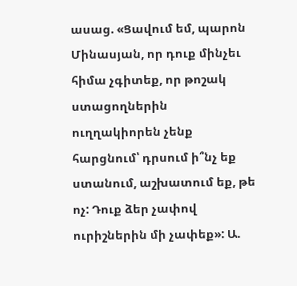ասաց. «Ցավում եմ, պարոն Մինասյան, որ դուք մինչեւ հիմա չգիտեք, որ թոշակ ստացողներին ուղղակիորեն չենք հարցնում՝ դրսում ի՞նչ եք ստանում, աշխատում եք, թե ոչ: Դուք ձեր չափով ուրիշներին մի չափեք»: Ա.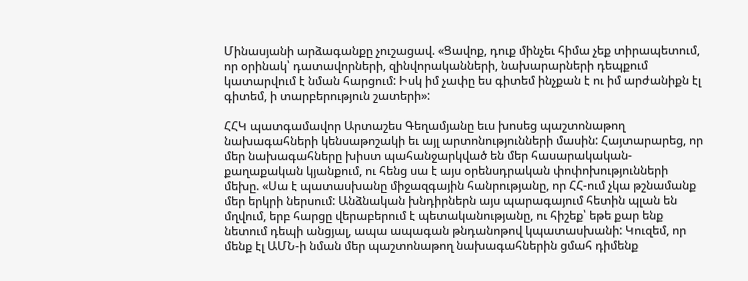Մինասյանի արձագանքը չուշացավ. «Ցավոք, դուք մինչեւ հիմա չեք տիրապետում, որ օրինակ՝ դատավորների, զինվորականների, նախարարների դեպքում կատարվում է նման հարցում: Իսկ իմ չափը ես գիտեմ ինչքան է ու իմ արժանիքն էլ գիտեմ, ի տարբերություն շատերի»:

ՀՀԿ պատգամավոր Արտաշես Գեղամյանը եւս խոսեց պաշտոնաթող նախագահների կենսաթոշակի եւ այլ արտոնությունների մասին: Հայտարարեց, որ մեր նախագահները խիստ պահանջարկված են մեր հասարակական-քաղաքական կյանքում, ու հենց սա է այս օրենսդրական փոփոխությունների մեխը. «Սա է պատասխանը միջազգային հանրությանը, որ ՀՀ-ում չկա թշնամանք մեր երկրի ներսում: Անձնական խնդիրներն այս պարագայում հետին պլան են մղվում, երբ հարցը վերաբերում է պետականությանը, ու հիշեք՝ եթե քար ենք նետում դեպի անցյալ, ապա ապագան թնդանոթով կպատասխանի: Կուզեմ, որ մենք էլ ԱՄՆ-ի նման մեր պաշտոնաթող նախագահներին ցմահ դիմենք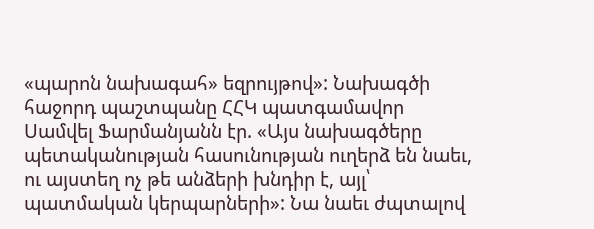«պարոն նախագահ» եզրույթով»: Նախագծի հաջորդ պաշտպանը ՀՀԿ պատգամավոր Սամվել Ֆարմանյանն էր. «Այս նախագծերը պետականության հասունության ուղերձ են նաեւ, ու այստեղ ոչ թե անձերի խնդիր է, այլ՝ պատմական կերպարների»: Նա նաեւ ժպտալով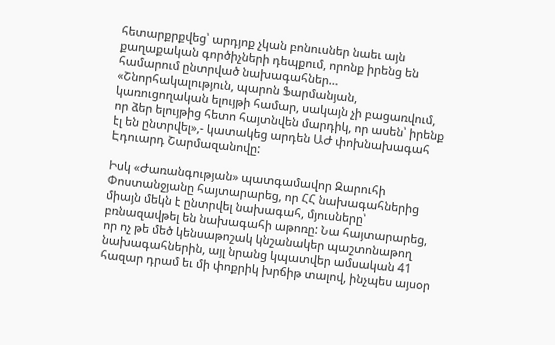հետարքրքվեց՝ արդյոք չկան բոնուսներ նաեւ այն քաղաքական գործիչների դեպքում, որոնք իրենց են համարում ընտրված նախագահներ… «Շնորհակալություն, պարոն Ֆարմանյան, կառուցողական ելույթի համար, սակայն չի բացառվում, որ ձեր ելույթից հետո հայտնվեն մարդիկ, որ ասեն՝ իրենք էլ են ընտրվել»,- կատակեց արդեն ԱԺ փոխնախագահ Էդուարդ Շարմազանովը:

Իսկ «Ժառանգության» պատգամավոր Զարուհի Փոստանջյանը հայտարարեց, որ ՀՀ նախագահներից միայն մեկն է ընտրվել նախագահ, մյուսները՝ բռնազավթել են նախագահի աթոռը: Նա հայտարարեց, որ ոչ թե մեծ կենսաթոշակ կնշանակեր պաշտոնաթող նախագահներին, այլ նրանց կպատվեր ամսական 41 հազար դրամ եւ մի փոքրիկ խրճիթ տալով, ինչպես այսօր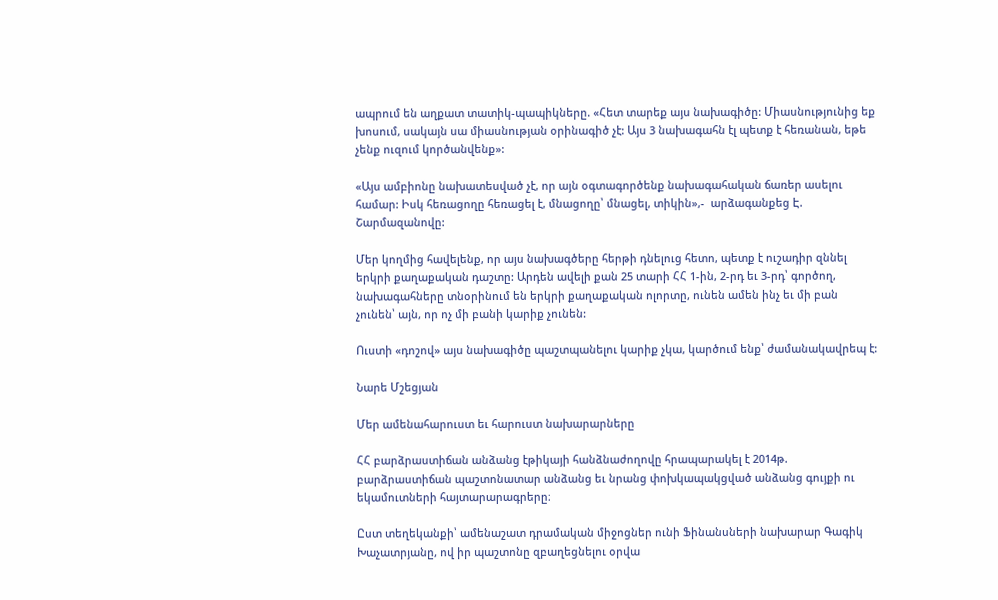ապրում են աղքատ տատիկ-պապիկները. «Հետ տարեք այս նախագիծը: Միասնությունից եք խոսում, սակայն սա միասնության օրինագիծ չէ: Այս 3 նախագահն էլ պետք է հեռանան, եթե չենք ուզում կործանվենք»:

«Այս ամբիոնը նախատեսված չէ, որ այն օգտագործենք նախագահական ճառեր ասելու համար: Իսկ հեռացողը հեռացել է, մնացողը՝ մնացել, տիկին»,-  արձագանքեց Է. Շարմազանովը:

Մեր կողմից հավելենք, որ այս նախագծերը հերթի դնելուց հետո, պետք է ուշադիր զննել երկրի քաղաքական դաշտը: Արդեն ավելի քան 25 տարի ՀՀ 1-ին, 2-րդ եւ 3-րդ՝ գործող, նախագահները տնօրինում են երկրի քաղաքական ոլորտը, ունեն ամեն ինչ եւ մի բան չունեն՝ այն, որ ոչ մի բանի կարիք չունեն:

Ուստի «դոշով» այս նախագիծը պաշտպանելու կարիք չկա, կարծում ենք՝ ժամանակավրեպ է:

Նարե Մշեցյան

Մեր ամենահարուստ եւ հարուստ նախարարները

ՀՀ բարձրաստիճան անձանց էթիկայի հանձնաժողովը հրապարակել է 2014թ. բարձրաստիճան պաշտոնատար անձանց եւ նրանց փոխկապակցված անձանց գույքի ու եկամուտների հայտարարագրերը։

Ըստ տեղեկանքի՝ ամենաշատ դրամական միջոցներ ունի Ֆինանսների նախարար Գագիկ Խաչատրյանը, ով իր պաշտոնը զբաղեցնելու օրվա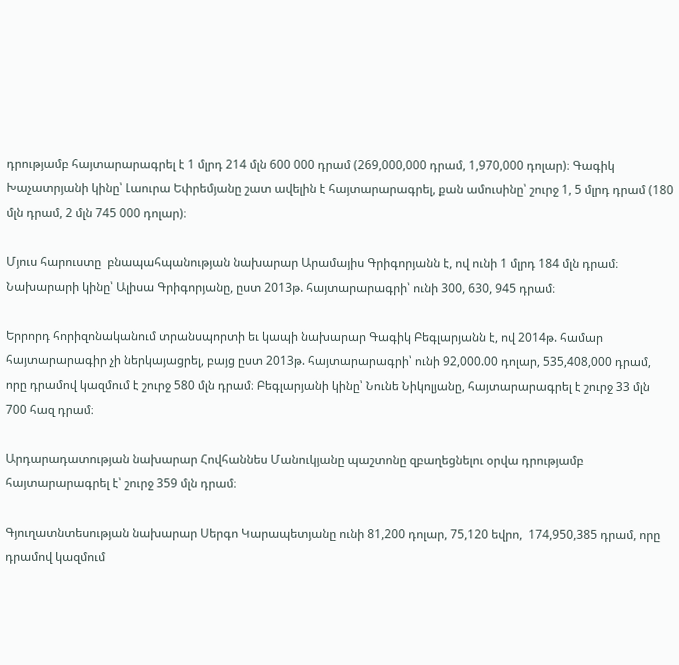դրությամբ հայտարարագրել է 1 մլրդ 214 մլն 600 000 դրամ (269,000,000 դրամ, 1,970,000 դոլար)։ Գագիկ Խաչատրյանի կինը՝ Լաուրա Եփրեմյանը շատ ավելին է հայտարարագրել, քան ամուսինը՝ շուրջ 1, 5 մլրդ դրամ (180 մլն դրամ, 2 մլն 745 000 դոլար)։

Մյուս հարուստը  բնապահպանության նախարար Արամայիս Գրիգորյանն է, ով ունի 1 մլրդ 184 մլն դրամ։ Նախարարի կինը՝ Ալիսա Գրիգորյանը, ըստ 2013թ. հայտարարագրի՝ ունի 300, 630, 945 դրամ։

Երրորդ հորիզոնականում տրանսպորտի եւ կապի նախարար Գագիկ Բեգլարյանն է, ով 2014թ. համար հայտարարագիր չի ներկայացրել, բայց ըստ 2013թ. հայտարարագրի՝ ունի 92,000.00 դոլար, 535,408,000 դրամ, որը դրամով կազմում է շուրջ 580 մլն դրամ։ Բեգլարյանի կինը՝ Նունե Նիկոլյանը, հայտարարագրել է շուրջ 33 մլն 700 հազ դրամ։

Արդարադատության նախարար Հովհաննես Մանուկյանը պաշտոնը զբաղեցնելու օրվա դրությամբ հայտարարագրել է՝ շուրջ 359 մլն դրամ։

Գյուղատնտեսության նախարար Սերգո Կարապետյանը ունի 81,200 դոլար, 75,120 եվրո,  174,950,385 դրամ, որը դրամով կազմում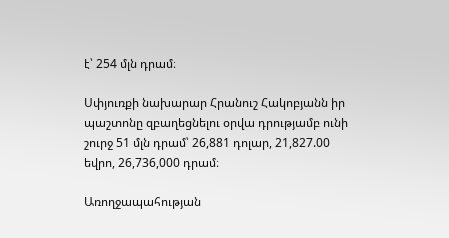է՝ 254 մլն դրամ։

Սփյուռքի նախարար Հրանուշ Հակոբյանն իր պաշտոնը զբաղեցնելու օրվա դրությամբ ունի շուրջ 51 մլն դրամ՝ 26,881 դոլար, 21,827.00 եվրո, 26,736,000 դրամ։

Առողջապահության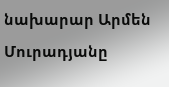նախարար Արմեն Մուրադյանը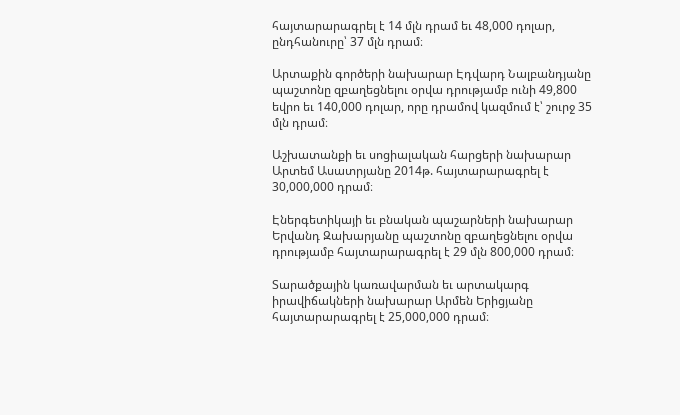հայտարարագրել է 14 մլն դրամ եւ 48,000 դոլար, ընդհանուրը՝ 37 մլն դրամ։

Արտաքին գործերի նախարար Էդվարդ Նալբանդյանը պաշտոնը զբաղեցնելու օրվա դրությամբ ունի 49,800 եվրո եւ 140,000 դոլար, որը դրամով կազմում է՝ շուրջ 35 մլն դրամ։

Աշխատանքի եւ սոցիալական հարցերի նախարար Արտեմ Ասատրյանը 2014թ. հայտարարագրել է 30,000,000 դրամ։

Էներգետիկայի եւ բնական պաշարների նախարար Երվանդ Զախարյանը պաշտոնը զբաղեցնելու օրվա դրությամբ հայտարարագրել է 29 մլն 800,000 դրամ։

Տարածքային կառավարման եւ արտակարգ իրավիճակների նախարար Արմեն Երիցյանը հայտարարագրել է 25,000,000 դրամ։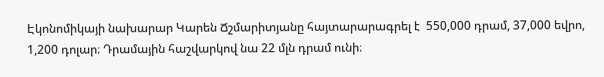Էկոնոմիկայի նախարար Կարեն Ճշմարիտյանը հայտարարագրել է  550,000 դրամ, 37,000 եվրո, 1,200 դոլար։ Դրամային հաշվարկով նա 22 մլն դրամ ունի։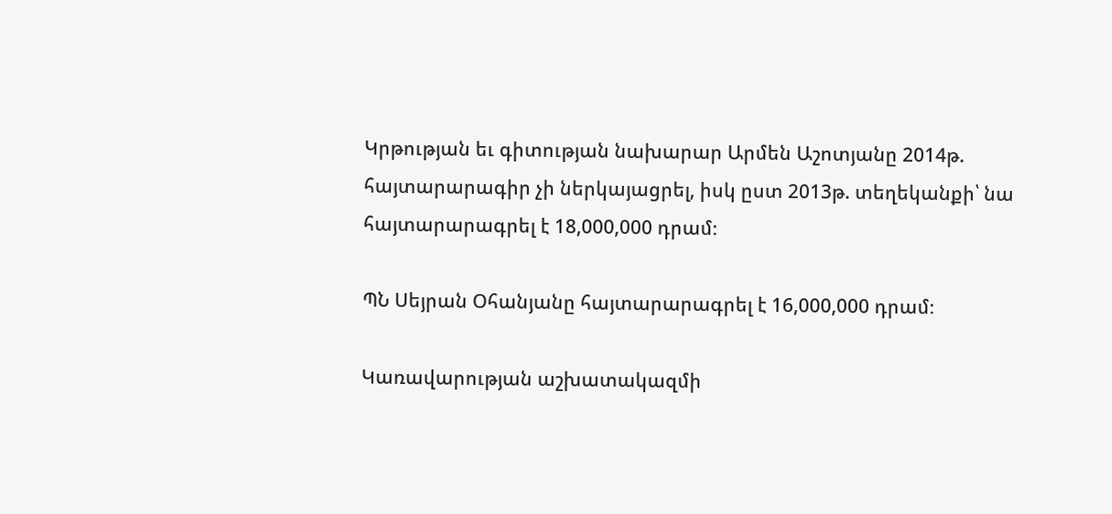Կրթության եւ գիտության նախարար Արմեն Աշոտյանը 2014թ. հայտարարագիր չի ներկայացրել, իսկ ըստ 2013թ. տեղեկանքի՝ նա հայտարարագրել է 18,000,000 դրամ։

ՊՆ Սեյրան Օհանյանը հայտարարագրել է 16,000,000 դրամ։

Կառավարության աշխատակազմի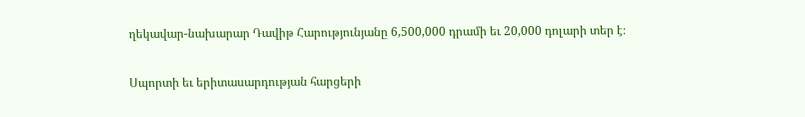ղեկավար-նախարար Դավիթ Հարությունյանը 6,500,000 դրամի եւ 20,000 դոլարի տեր է։

Սպորտի եւ երիտասարդության հարցերի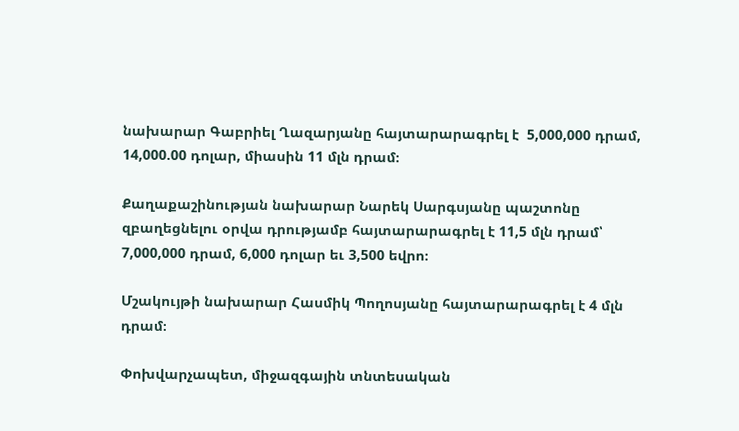նախարար Գաբրիել Ղազարյանը հայտարարագրել է  5,000,000 դրամ, 14,000.00 դոլար, միասին 11 մլն դրամ։

Քաղաքաշինության նախարար Նարեկ Սարգսյանը պաշտոնը զբաղեցնելու օրվա դրությամբ հայտարարագրել է 11,5 մլն դրամ՝ 7,000,000 դրամ, 6,000 դոլար եւ 3,500 եվրո։

Մշակույթի նախարար Հասմիկ Պողոսյանը հայտարարագրել է 4 մլն դրամ։

Փոխվարչապետ, միջազգային տնտեսական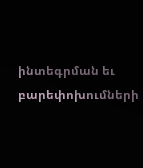ինտեգրման եւ բարեփոխումների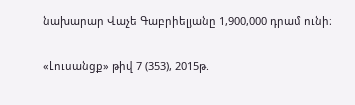նախարար Վաչե Գաբրիելյանը 1,900,000 դրամ ունի։

«Լուսանցք» թիվ 7 (353), 2015թ.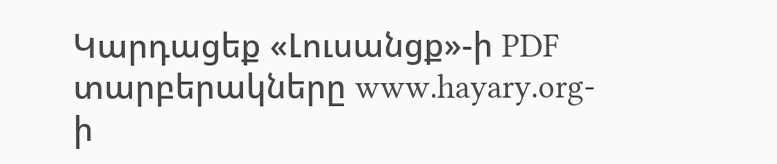Կարդացեք «Լուսանցք»-ի PDF տարբերակները www.hayary.org-ի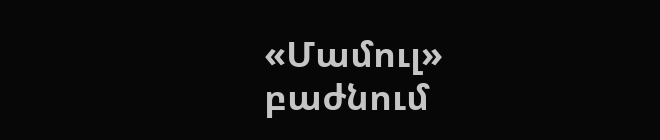«Մամուլ» բաժնում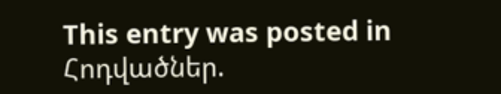This entry was posted in Հոդվածներ.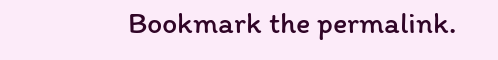Bookmark the permalink.